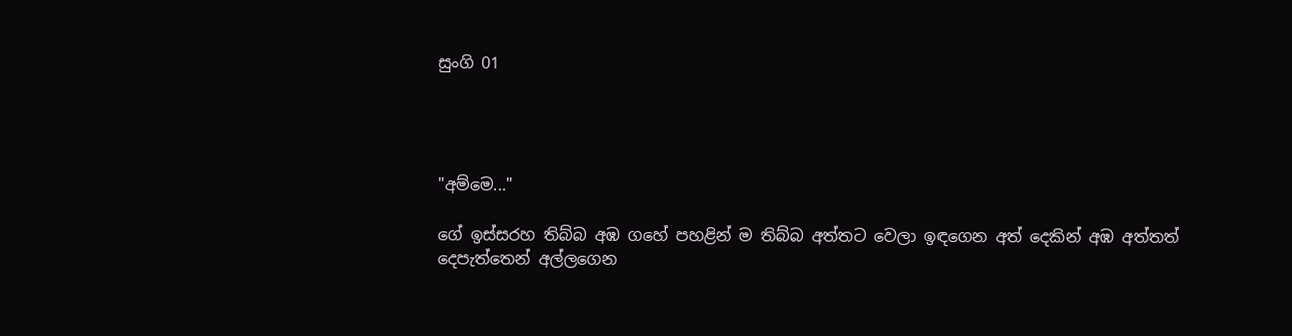සුංගි 01




"අම්මෙ..."

ගේ ඉස්සරහ තිබ්බ අඹ ගහේ පහළින් ම තිබ්බ අත්තට වෙලා ඉඳගෙන අත් දෙකින් අඹ අත්තත් දෙපැත්තෙන් අල්ලගෙන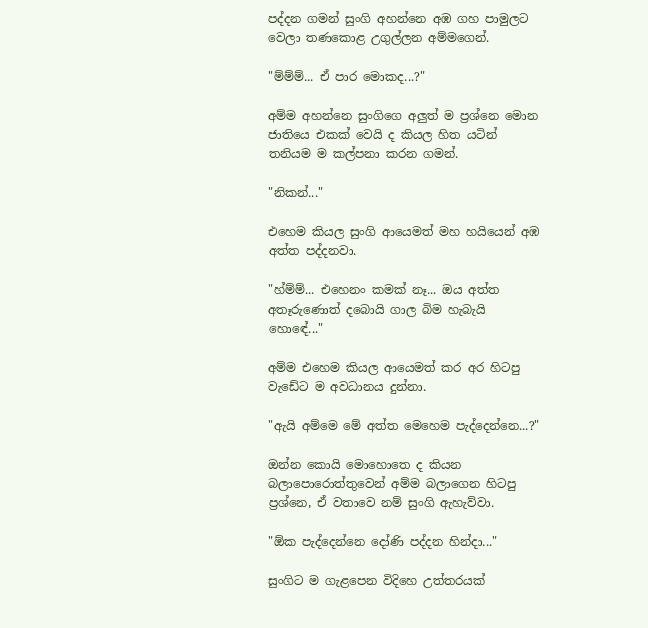පද්දන ගමන් සුංගි අහන්නෙ අඹ ගහ පාමුලට වෙලා තණකොළ උගුල්ලන අම්මගෙන්.

"ම්ම්ම්... ඒ පාර මොකද...?"

අම්ම අහන්නෙ සුංගිගෙ අලුත් ම ප්‍රශ්නෙ මොන ජාතියෙ එකක් වෙයි ද කියල හිත යටින් තනියම ම කල්පනා කරන ගමන්.

"නිකන්..."

එහෙම කියල සුංගි ආයෙමත් මහ හයියෙන් අඹ අත්ත පද්දනවා.

"හ්ම්ම්... එහෙනං කමක් නෑ... ඔය අත්ත අතෑරුණොත් දබොයි ගාල බිම හැබැයි හොඳේ..."

අම්ම එහෙම කියල ආයෙමත් කර අර හිටපු වැඩේට ම අවධානය දුන්නා.

"ඇයි අම්මෙ මේ අත්ත මෙහෙම පැද්දෙන්නෙ...?"

ඔන්න කොයි මොහොතෙ ද කියන බලාපොරොත්තුවෙන් අම්ම බලාගෙන හිටපු ප්‍රශ්නෙ, ඒ වතාවෙ නම් සුංගි ඇහැව්වා.

"ඕක පැද්දෙන්නෙ දෝණි පද්දන හින්දා..."

සුංගිට ම ගැළපෙන විදිහෙ උත්තරයක්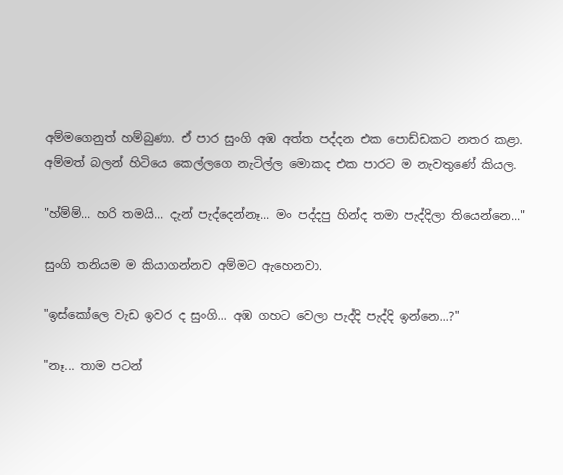අම්මගෙනුත් හම්බුණා. ඒ පාර සුංගි අඹ අත්ත පද්දන එක පොඩ්ඩකට නතර කළා. අම්මත් බලන් හිටියෙ කෙල්ලගෙ නැටිල්ල මොකද එක පාරට ම නැවතුණේ කියල.

"හ්ම්ම්... හරි තමයි... දැන් පැද්දෙන්නෑ... මං පද්දපු හින්ද තමා පැද්දිලා තියෙන්නෙ..."

සුංගි තනියම ම කියාගන්නව අම්මට ඇහෙනවා.

"ඉස්කෝලෙ වැඩ ඉවර ද සුංගි... අඹ ගහට වෙලා පැද්දි පැද්දි ඉන්නෙ...?"

"නෑ... තාම පටන්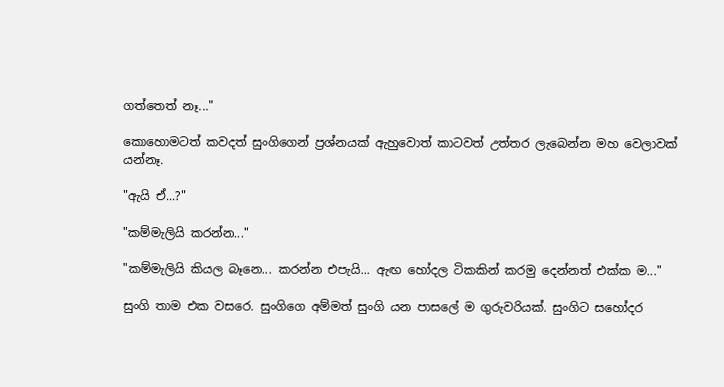ගත්තෙත් නෑ..."

කොහොමටත් කවදත් සුංගිගෙන් ප්‍රශ්නයක් ඇහුවොත් කාටවත් උත්තර ලැබෙන්න මහ වෙලාවක් යන්නෑ.

"ඇයි ඒ...?"

"කම්මැලියි කරන්න..."

"කම්මැලියි කියල බෑනෙ... කරන්න එපැයි... ඇඟ හෝදල ටිකකින් කරමු දෙන්නත් එක්ක ම..."

සුංගි තාම එක වසරෙ. සුංගිගෙ අම්මත් සුංගි යන පාසලේ ම ගුරුවරියක්. සුංගිට සහෝදර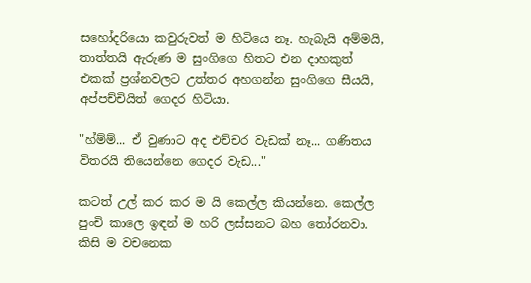සහෝදරියො කවුරුවත් ම හිටියෙ නෑ. හැබැයි අම්මයි, තාත්තයි ඇරුණ ම සුංගිගෙ හිතට එන දාහකුත් එකක් ප්‍රශ්නවලට උත්තර අහගන්න සුංගිගෙ සීයයි, අප්පච්චියිත් ගෙදර හිටියා.

"හ්ම්ම්... ඒ වුණාට අද එච්චර වැඩක් නෑ... ගණිතය විතරයි තියෙන්නෙ ගෙදර වැඩ..."

කටත් උල් කර කර ම යි කෙල්ල කියන්නෙ. කෙල්ල පුංචි කාලෙ ඉඳන් ම හරි ලස්සනට බහ තෝරනවා. කිසි ම වචනෙක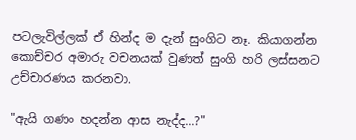පටලැවිල්ලක් ඒ හින්ද ම දැන් සුංගිට නෑ. කියාගන්න කොච්චර අමාරු වචනයක් වුණත් සුංගි හරි ලස්සනට උච්චාරණය කරනවා.

"ඇයි ගණං හදන්න ආස නැද්ද...?"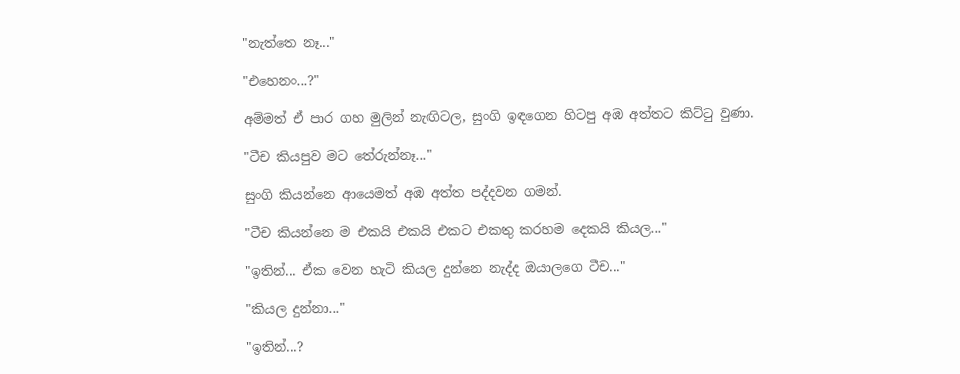"නැත්තෙ නෑ..."

"එහෙනං...?"

අම්මත් ඒ පාර ගහ මුලින් නැඟිටල, සුංගි ඉඳගෙන හිටපු අඹ අත්තට කිට්ටු වුණා.

"ටීච කියපුව මට තේරුන්නෑ..."

සුංගි කියන්නෙ ආයෙමත් අඹ අත්ත පද්දවන ගමන්.

"ටීච කියන්නෙ ම එකයි එකයි එකට එකතු කරහම දෙකයි කියල..."

"ඉතින්... ඒක වෙන හැටි කියල දුන්නෙ නැද්ද ඔයාලගෙ ටීච..."

"කියල දුන්නා..."

"ඉතින්...?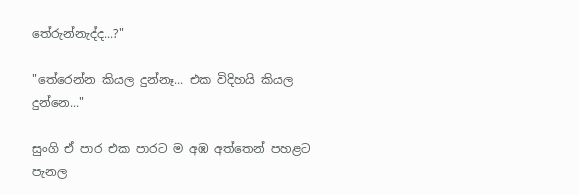තේරුන්නැද්ද...?"

"තේරෙන්න කියල දුන්නෑ... එක විදිහයි කියල දුන්නෙ..."

සුංගි ඒ පාර එක පාරට ම අඹ අත්තෙන් පහළට පැනල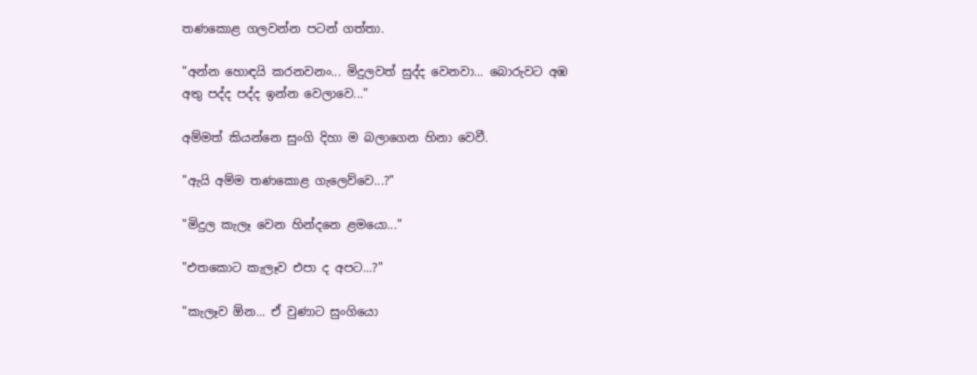තණකොළ ගලවන්න පටන් ගත්තා.

"අන්න හොඳයි කරනවනං... මිදුලවත් සුද්ද වෙනවා... බොරුවට අඹ අතු පද්ද පද්ද ඉන්න වෙලාවෙ..."

අම්මත් කියන්නෙ සුංගි දිහා ම බලාගෙන හිනා වෙවී.

"ඇයි අම්ම තණකොළ ගැලෙව්වෙ...?"

"මිදුල කැලෑ වෙන හින්දනෙ ළමයො..."

"එතකොට කැලෑව එපා ද අපට...?"

"කැලෑව ඕන... ඒ වුණාට සුංගියො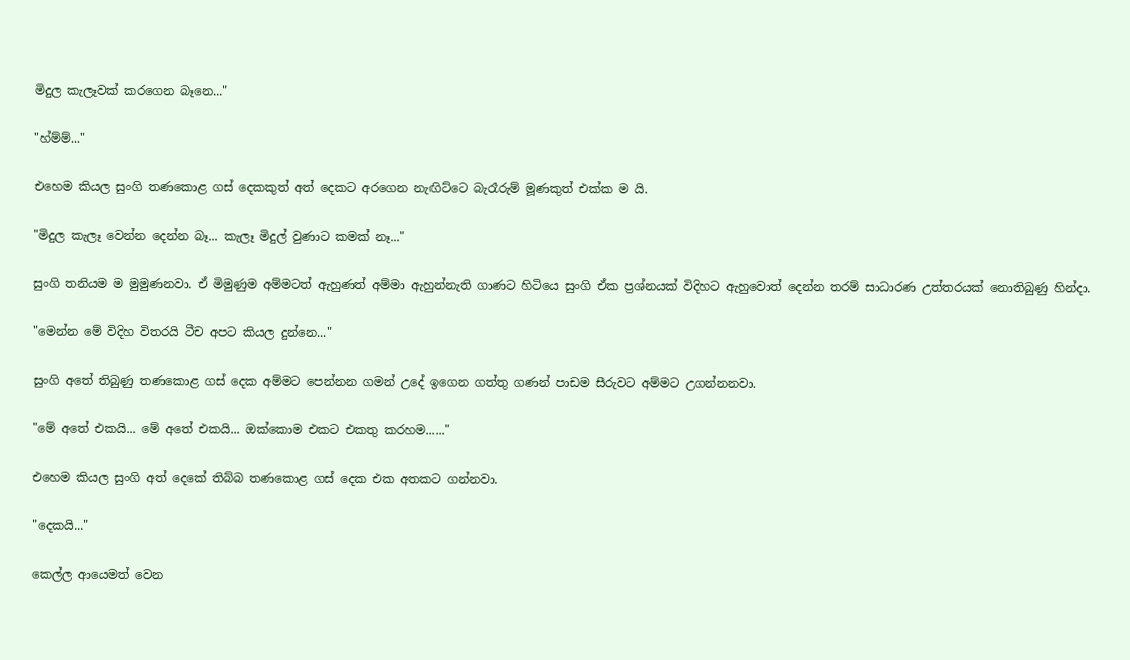මිදුල කැලෑවක් කරගෙන බෑනෙ..."

"හ්ම්ම්..."

එහෙම කියල සුංගි තණකොළ ගස් දෙකකුත් අත් දෙකට අරගෙන නැඟිට්ටෙ බැරෑරුම් මූණකුත් එක්ක ම යි.

"මිදුල කැලෑ වෙන්න දෙන්න බෑ... කැලෑ මිදුල් වුණාට කමක් නෑ..."

සුංගි තනියම ම මුමුණනවා. ඒ මිමුණුම අම්මටත් ඇහුණත් අම්මා ඇහුන්නැති ගාණට හිටියෙ සුංගි ඒක ප්‍රශ්නයක් විදිහට ඇහුවොත් දෙන්න තරම් සාධාරණ උත්තරයක් නොතිබුණු හින්දා.

"මෙන්න මේ විදිහ විතරයි ටීච අපට කියල දුන්නෙ..."

සුංගි අතේ තිබුණු තණකොළ ගස් දෙක අම්මට පෙන්නන ගමන් උදේ ඉගෙන ගත්තු ගණන් පාඩම සීරුවට අම්මට උගන්නනවා.

"මේ අතේ එකයි... මේ අතේ එකයි... ඔක්කොම එකට එකතු කරහම......"

එහෙම කියල සුංගි අත් දෙකේ තිබ්බ තණකොළ ගස් දෙක එක අතකට ගන්නවා.

"දෙකයි..."

කෙල්ල ආයෙමත් වෙන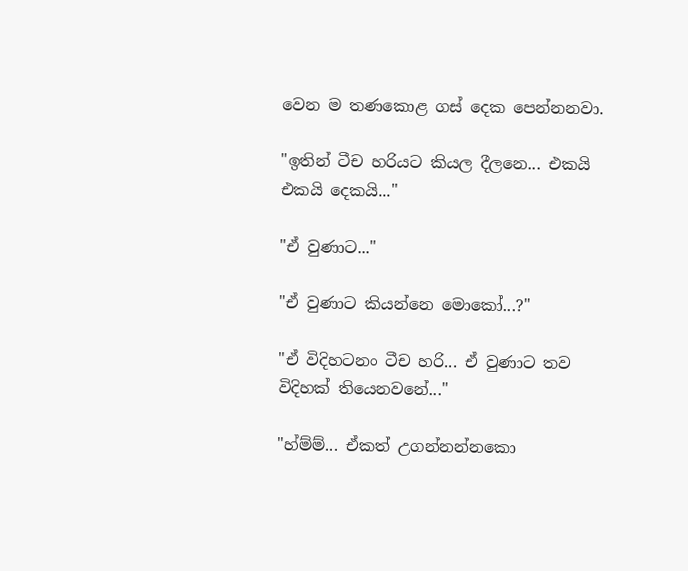වෙන ම තණකොළ ගස් දෙක පෙන්නනවා.

"ඉතින් ටීච හරියට කියල දීලනෙ... එකයි එකයි දෙකයි..."

"ඒ වුණාට..."

"ඒ වුණාට කියන්නෙ මොකෝ...?"

"ඒ විදිහටනං ටීච හරි... ඒ වුණාට තව විදිහක් තියෙනවනේ..."

"හ්ම්ම්... ඒකත් උගන්නන්නකො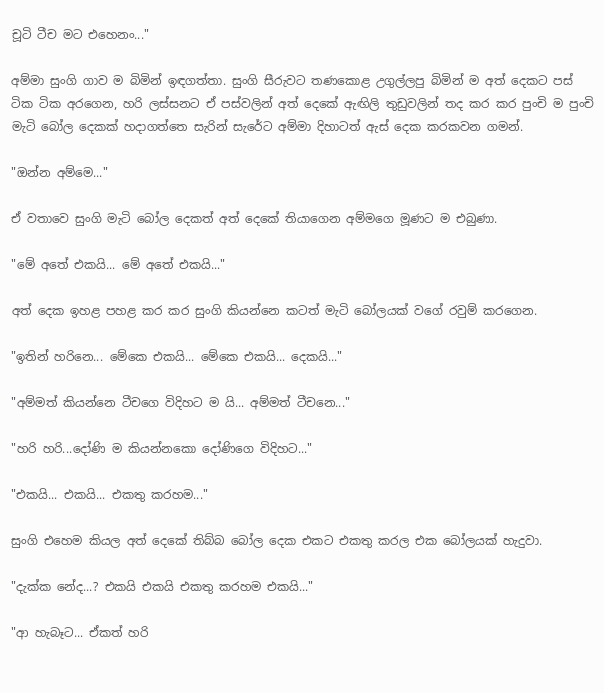චූටි ටීච මට එහෙනං..."

අම්මා සුංගි ගාව ම බිමින් ඉඳගත්තා. සුංගි සීරුවට තණකොළ උගුල්ලපු බිමින් ම අත් දෙකට පස් ටික ටික අරගෙන, හරි ලස්සනට ඒ පස්වලින් අත් දෙකේ ඇඟිලි තුඩුවලින් තද කර කර පුංචි ම පුංචි මැටි බෝල දෙකක් හදාගත්තෙ සැරින් සැරේට අම්මා දිහාටත් ඇස් දෙක කරකවන ගමන්.

"ඔන්න අම්මෙ..."

ඒ වතාවෙ සුංගි මැටි බෝල දෙකත් අත් දෙකේ තියාගෙන අම්මගෙ මූණට ම එබුණා.

"මේ අතේ එකයි... මේ අතේ එකයි..."

අත් දෙක ඉහළ පහළ කර කර සුංගි කියන්නෙ කටත් මැටි බෝලයක් වගේ රවුම් කරගෙන.

"ඉතින් හරිනෙ... මේකෙ එකයි... මේකෙ එකයි... දෙකයි..."

"අම්මත් කියන්නෙ ටීචගෙ විදිහට ම යි... අම්මත් ටීචනෙ..."

"හරි හරි...දෝණි ම කියන්නකො දෝණිගෙ විදිහට..."

"එකයි... එකයි... එකතු කරහම..."

සුංගි එහෙම කියල අත් දෙකේ තිබ්බ බෝල දෙක එකට එකතු කරල එක බෝලයක් හැදුවා.

"දැක්ක නේද...? එකයි එකයි එකතු කරහම එකයි..."

"ආ හැබෑට... ඒකත් හරි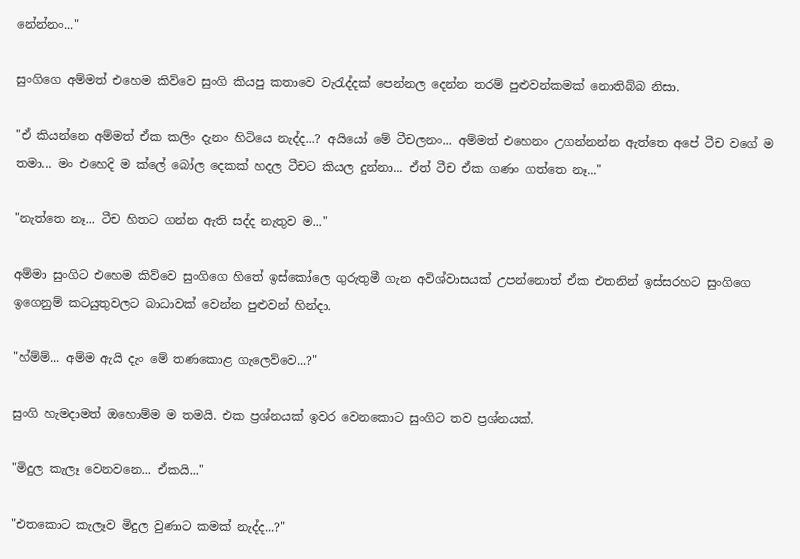නේන්නං..."

සුංගිගෙ අම්මත් එහෙම කිව්වෙ සුංගි කියපු කතාවෙ වැරැද්දක් පෙන්නල දෙන්න තරම් පුළුවන්කමක් නොතිබ්බ නිසා.

"ඒ කියන්නෙ අම්මත් ඒක කලිං දැනං හිටියෙ නැද්ද...? අයියෝ මේ ටීචලනං... අම්මත් එහෙනං උගන්නන්න ඇත්තෙ අපේ ටීච වගේ ම තමා... මං එහෙදි ම ක්ලේ බෝල දෙකක් හදල ටීචට කියල දුන්නා... ඒත් ටීච ඒක ගණං ගත්තෙ නෑ..."

"නැත්තෙ නෑ... ටීච හිතට ගන්න ඇති සද්ද නැතුව ම..."

අම්මා සුංගිට එහෙම කිව්වෙ සුංගිගෙ හිතේ ඉස්කෝලෙ ගුරුතුමී ගැන අවිශ්වාසයක් උපන්නොත් ඒක එතනින් ඉස්සරහට සුංගිගෙ ඉගෙනුම් කටයුතුවලට බාධාවක් වෙන්න පුළුවන් හින්දා.

"හ්ම්ම්... අම්ම ඇයි දැං මේ තණකොළ ගැලෙව්වෙ...?"

සුංගි හැමදාමත් ඔහොම්ම ම තමයි. එක ප්‍රශ්නයක් ඉවර වෙනකොට සුංගිට තව ප්‍රශ්නයක්.

"මිදුල කැලෑ වෙනවනෙ... ඒකයි..."

"එතකොට කැලෑව මිදුල වුණාට කමක් නැද්ද...?"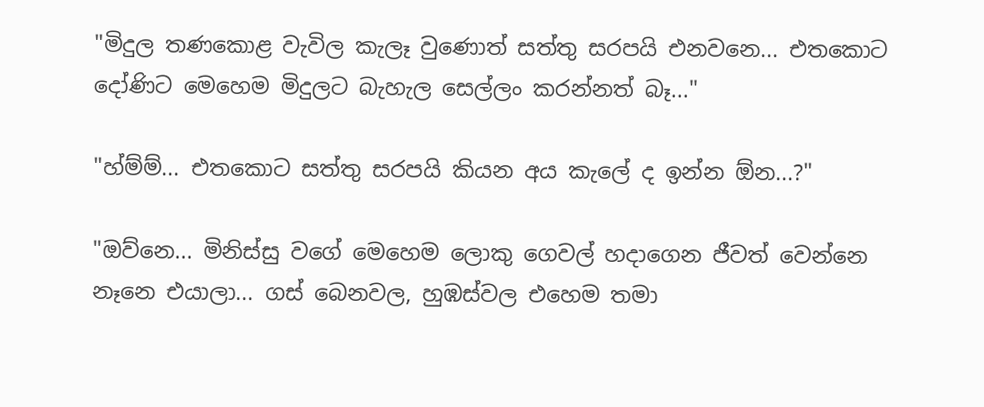"මිදුල තණකොළ වැවිල කැලෑ වුණොත් සත්තු සරපයි එනවනෙ... එතකොට දෝණිට මෙහෙම මිදුලට බැහැල සෙල්ලං කරන්නත් බෑ..."

"හ්ම්ම්... එතකොට සත්තු සරපයි කියන අය කැලේ ද ඉන්න ඕන...?"

"ඔව්නෙ... මිනිස්සු වගේ මෙහෙම ලොකු ගෙවල් හදාගෙන ජීවත් වෙන්නෙ නෑනෙ එයාලා... ගස් බෙනවල, හුඹස්වල එහෙම තමා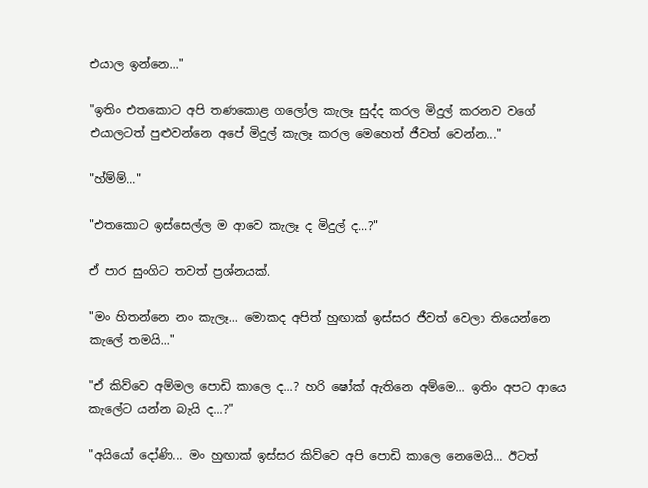එයාල ඉන්නෙ..."

"ඉතිං එතකොට අපි තණකොළ ගලෝල කැලෑ සුද්ද කරල මිදුල් කරනව වගේ එයාලටත් පුළුවන්නෙ අපේ මිදුල් කැලෑ කරල මෙහෙත් ජීවත් වෙන්න..."

"හ්ම්ම්..."

"එතකොට ඉස්සෙල්ල ම ආවෙ කැලෑ ද මිදුල් ද...?"

ඒ පාර සුංගිට තවත් ප්‍රශ්නයක්.

"මං හිතන්නෙ නං කැලෑ... මොකද අපිත් හුඟාක් ඉස්සර ජීවත් වෙලා තියෙන්නෙ කැලේ තමයි..."

"ඒ කිව්වෙ අම්මල පොඩි කාලෙ ද...? හරි ෂෝක් ඇතිනෙ අම්මෙ... ඉතිං අපට ආයෙ කැලේට යන්න බැයි ද...?"

"අයියෝ දෝණි... මං හුඟාක් ඉස්සර කිව්වෙ අපි පොඩි කාලෙ නෙමෙයි... ඊටත්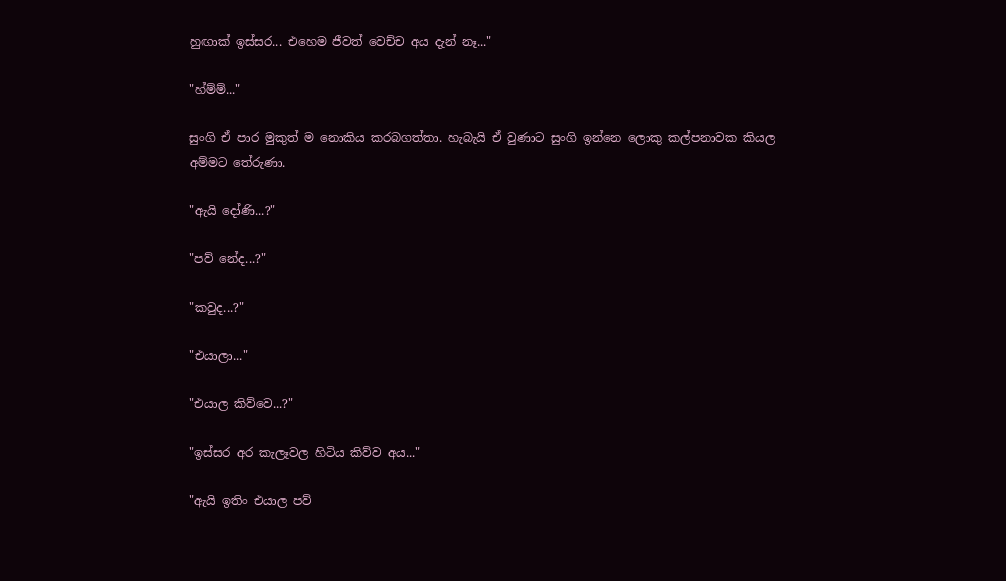හුඟාක් ඉස්සර... එහෙම ජීවත් වෙච්ච අය දැන් නෑ..."

"හ්ම්ම්..."

සුංගි ඒ පාර මුකුත් ම නොකිය කරබගත්තා. හැබැයි ඒ වුණාට සුංගි ඉන්නෙ ලොකු කල්පනාවක කියල අම්මට තේරුණා.

"ඇයි දෝණි...?"

"පව් නේද...?"

"කවුද...?"

"එයාලා..."

"එයාල කිව්වෙ...?"

"ඉස්සර අර කැලෑවල හිටිය කිව්ව අය..."

"ඇයි ඉතිං එයාල පව්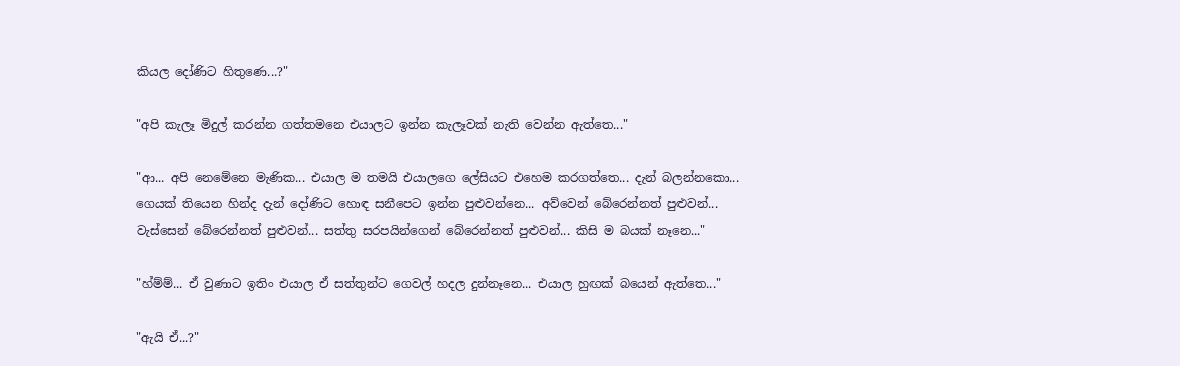කියල දෝණිට හිතුණෙ...?"

"අපි කැලෑ මිදුල් කරන්න ගත්තමනෙ එයාලට ඉන්න කැලෑවක් නැති වෙන්න ඇත්තෙ..."

"ආ... අපි නෙමේනෙ මැණික... එයාල ම තමයි එයාලගෙ ලේසියට එහෙම කරගත්තෙ... දැන් බලන්නකො... ගෙයක් තියෙන හින්ද දැන් දෝණිට හොඳ සනීපෙට ඉන්න පුළුවන්නෙ... අව්වෙන් බේරෙන්නත් පුළුවන්... වැස්සෙන් බේරෙන්නත් පුළුවන්... සත්තු සරපයින්ගෙන් බේරෙන්නත් පුළුවන්... කිසි ම බයක් නෑනෙ..."

"හ්ම්ම්... ඒ වුණාට ඉතිං එයාල ඒ සත්තුන්ට ගෙවල් හදල දුන්නෑනෙ... එයාල හුඟක් බයෙන් ඇත්තෙ..."

"ඇයි ඒ...?"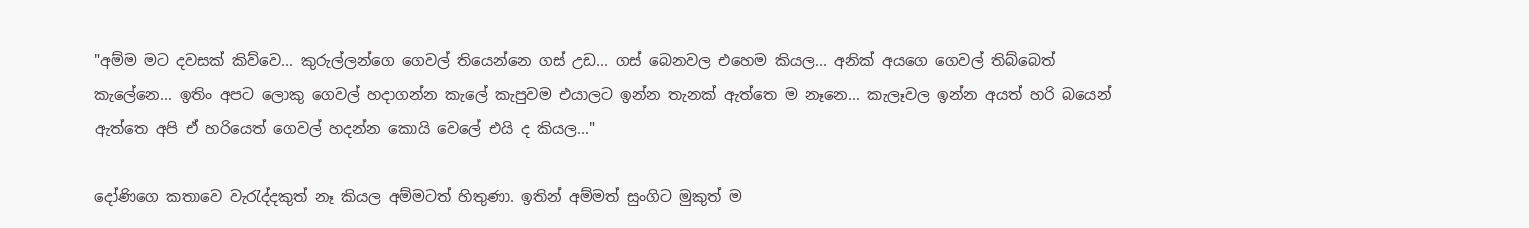"අම්ම මට දවසක් කිව්වෙ... කුරුල්ලන්ගෙ ගෙවල් තියෙන්නෙ ගස් උඩ... ගස් බෙනවල එහෙම කියල... අනික් අයගෙ ගෙවල් තිබ්බෙත් කැලේනෙ... ඉතිං අපට ලොකු ගෙවල් හදාගන්න කැලේ කැපුවම එයාලට ඉන්න තැනක් ඇත්තෙ ම නෑනෙ... කැලෑවල ඉන්න අයත් හරි බයෙන් ඇත්තෙ අපි ඒ හරියෙත් ගෙවල් හදන්න කොයි වෙලේ එයි ද කියල..."

දෝණිගෙ කතාවෙ වැරැද්දකුත් නෑ කියල අම්මටත් හිතුණා. ඉතින් අම්මත් සුංගිට මුකුත් ම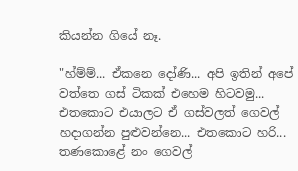කියන්න ගියේ නෑ.

"හ්ම්ම්... ඒකනෙ දෝණි... අපි ඉතින් අපේ වත්තෙ ගස් ටිකක් එහෙම හිටවමු... එතකොට එයාලට ඒ ගස්වලත් ගෙවල් හදාගන්න පුළුවන්නෙ... එතකොට හරි... තණකොළේ නං ගෙවල්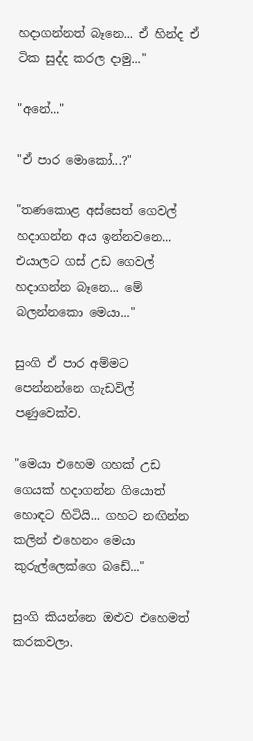හදාගන්නත් බෑනෙ... ඒ හින්ද ඒ ටික සුද්ද කරල දාමු..."

"අනේ..."

"ඒ පාර මොකෝ...?"

"තණකොළ අස්සෙත් ගෙවල් හදාගන්න අය ඉන්නවනෙ... එයාලට ගස් උඩ ගෙවල් හදාගන්න බෑනෙ... මේ බලන්නකො මෙයා..."

සුංගි ඒ පාර අම්මට පෙන්නන්නෙ ගැඩවිල් පණුවෙක්ව.

"මෙයා එහෙම ගහක් උඩ ගෙයක් හදාගන්න ගියොත් හොඳට හිටියි... ගහට නඟින්න කලින් එහෙනං මෙයා කුරුල්ලෙක්ගෙ බඩේ..."

සුංගි කියන්නෙ ඔළුව එහෙමත් කරකවලා.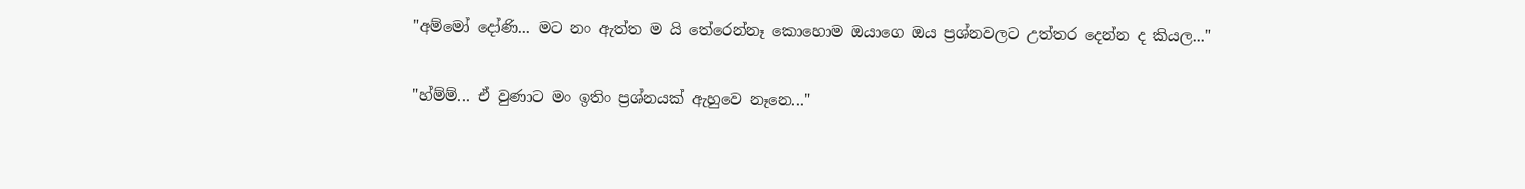"අම්මෝ දෝණි... මට නං ඇත්ත ම යි තේරෙන්නෑ කොහොම ඔයාගෙ ඔය ප්‍රශ්නවලට උත්තර දෙන්න ද කියල..."

"හ්ම්ම්... ඒ වුණාට මං ඉතිං ප්‍රශ්නයක් ඇහුවෙ නෑනෙ..."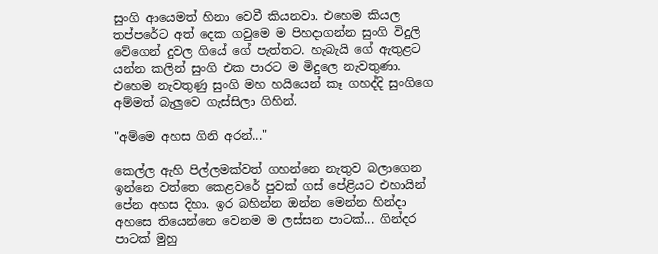සුංගි ආයෙමත් හිනා වෙවී කියනවා. එහෙම කියල තප්පරේට අත් දෙක ගවුමෙ ම පිහදාගන්න සුංගි විදුලි වේගෙන් දුවල ගියේ ගේ පැත්තට. හැබැයි ගේ ඇතුළට යන්න කලින් සුංගි එක පාරට ම මිදුලෙ නැවතුණා. එහෙම නැවතුණු සුංගි මහ හයියෙන් කෑ ගහද්දි සුංගිගෙ අම්මත් බැලුවෙ ගැස්සිලා ගිහින්.

"අම්මෙ අහස ගිනි අරන්..."

කෙල්ල ඇහි පිල්ලමක්වත් ගහන්නෙ නැතුව බලාගෙන ඉන්නෙ වත්තෙ කෙළවරේ පුවක් ගස් පේළියට එහායින් පේන අහස දිහා. ඉර බහින්න ඔන්න මෙන්න හින්දා අහසෙ තියෙන්නෙ වෙනම ම ලස්සන පාටක්... ගින්දර පාටක් මුහු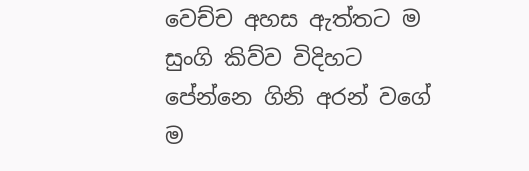වෙච්ච අහස ඇත්තට ම සුංගි කිව්ව විදිහට පේන්නෙ ගිනි අරන් වගේ ම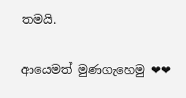තමයි.

ආයෙමත් මුණගැහෙමු ❤❤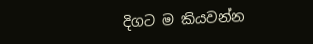දිගට ම කියවන්න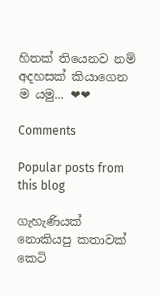හිතක් තියෙනව නම් අදහසක් කියාගෙන ම යමු... ❤❤

Comments

Popular posts from this blog

ගැහැණියක් නොකියපු කතාවක් කෙටි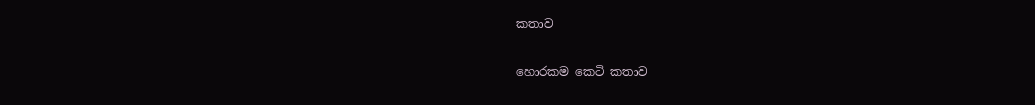කතාව

හොරකම කෙටි කතාව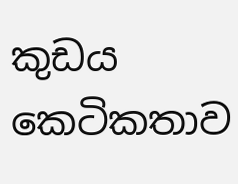කුඩය කෙටිකතාව